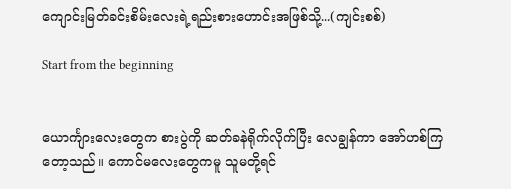ကျောင်းမြတ်ခင်းစိမ်းလေးရဲ့ရည်းစားဟောင်းအဖြစ်သို့...(ကျင်းစစ်)

Start from the beginning


ယောင်္ကျားလေးတွေက စားပွဲကို ဆတ်ခနဲရိုက်လိုက်ပြီး လေချွန်ကာ အော်ဟစ်ကြတော့သည်။ ကောင်မလေးတွေကမူ သူမတို့ရင်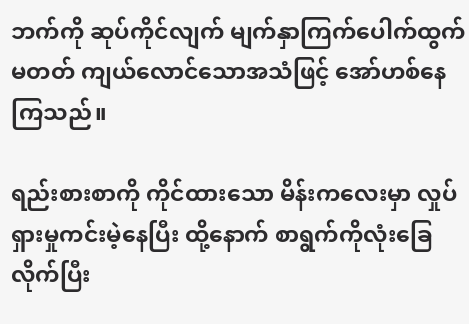ဘက်ကို ဆုပ်ကိုင်လျက် မျက်နှာကြက်ပေါက်ထွက်မတတ် ကျယ်လောင်သောအသံဖြင့် အော်ဟစ်နေကြသည်။

ရည်းစားစာကို ကိုင်ထားသော မိန်းကလေးမှာ လှုပ်ရှားမှုကင်းမဲ့နေပြီး ထို့နောက် စာရွက်ကိုလုံးခြေလိုက်ပြီး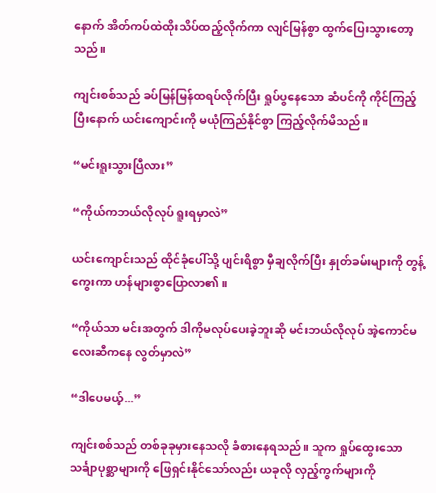နောက် အိတ်ကပ်ထဲထိုးသိပ်ထည့်လိုက်ကာ လျင်မြန်စွာ ထွက်ပြေးသွားတော့သည်။

ကျင်းစစ်သည် ခပ်မြန်မြန်ထရပ်လိုက်ပြီး ရှုပ်ပွနေသော ဆံပင်ကို ကိုင်ကြည့်ပြီးနောက် ယင်းကျောင်းကို မယုံကြည်နိုင်စွာ ကြည့်လိုက်မိသည်။

“မင်းရူးသွားပြီလား”

“ကိုယ်ကဘယ်လိုလုပ် ရူးရမှာလဲ”

ယင်းကျောင်းသည် ထိုင်ခုံပေါ်သို့ ပျင်းရိစွာ မှီချလိုက်ပြီး နှုတ်ခမ်းများကို တွန့်ကွေးကာ ဟန်များစွာပြောလာ၏။

“ကိုယ်သာ မင်းအတွက် ဒါကိုမလုပ်ပေးခဲ့ဘူးဆို မင်းဘယ်လိုလုပ် အဲ့ကောင်မလေးဆီကနေ လွတ်မှာလဲ”

“ဒါပေမယ့်...”

ကျင်းစစ်သည် တစ်ခုခုမှားနေသလို ခံစားနေရသည်။ သူက ရှုပ်ထွေးသော သင်္ချာပုစ္ဆာများကို ဖြေရှင်းနိုင်သော်လည်း ယခုလို လှည့်ကွက်များကို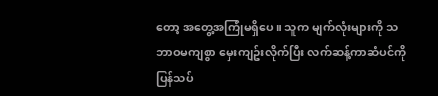တော့ အတွေ့အကြုံမရှိပေ။ သူက မျက်လုံးများကို သဘာဝမကျစွာ မှေးကျဥ်းလိုက်ပြီး လက်ဆန့်ကာဆံပင်ကို ပြန်သပ်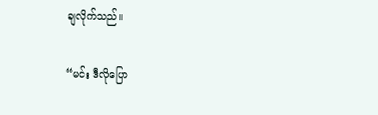ချလိုက်သည်။

“မင်း ဒီလိုပြော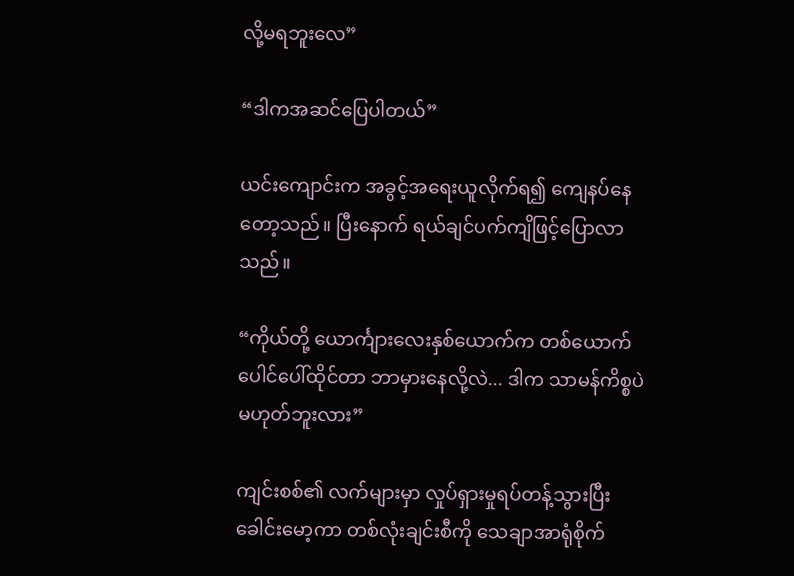လို့မရဘူးလေ”

“ဒါကအဆင်ပြေပါတယ်”

ယင်းကျောင်းက အခွင့်အရေးယူလိုက်ရ၍ ကျေနပ်နေတော့သည်။ ပြီးနောက် ရယ်ချင်ပက်ကျိဖြင့်ပြောလာသည်။

“ကိုယ်တို့ ယောင်္ကျားလေးနှစ်ယောက်က တစ်ယောက်ပေါင်ပေါ်ထိုင်တာ ဘာမှားနေလို့လဲ... ဒါက သာမန်ကိစ္စပဲ မဟုတ်ဘူးလား”

ကျင်းစစ်၏ လက်များမှာ လှုပ်ရှားမှုရပ်တန့်သွားပြီး ခေါင်းမော့ကာ တစ်လုံးချင်းစီကို သေချာအာရုံစိုက်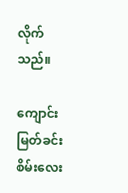လိုက်သည်။

ကျောင်းမြတ်ခင်းစိမ်းလေး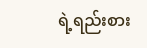ရဲ့ရည်းစား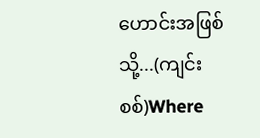ဟောင်းအဖြစ်သို့...(ကျင်းစစ်)Where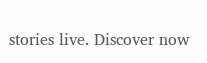stories live. Discover now